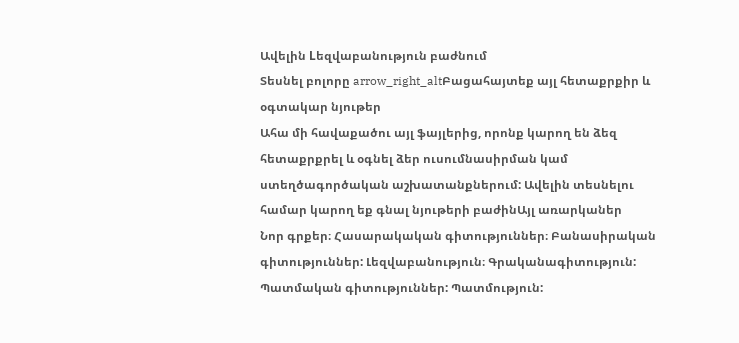Ավելին Lեզվաբանություն բաժնում
Տեսնել բոլորը arrow_right_altԲացահայտեք այլ հետաքրքիր և օգտակար նյութեր
Ահա մի հավաքածու այլ ֆայլերից, որոնք կարող են ձեզ հետաքրքրել և օգնել ձեր ուսումնասիրման կամ ստեղծագործական աշխատանքներում: Ավելին տեսնելու համար կարող եք գնալ նյութերի բաժինԱյլ առարկաներ
Նոր գրքեր։ Հասարակական գիտություններ։ Բանասիրական գիտություններ: Լեզվաբանություն։ Գրականագիտություն: Պատմական գիտություններ: Պատմություն: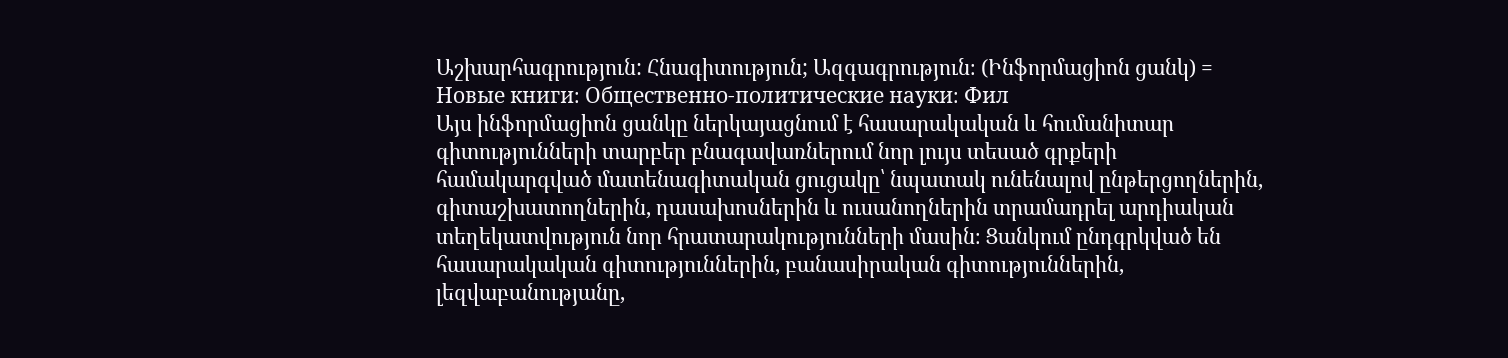Աշխարհագրություն: Հնագիտություն; Ազգագրություն։ (Ինֆորմացիոն ցանկ) = Новые книги։ Общественно-политические науки։ Фил
Այս ինֆորմացիոն ցանկը ներկայացնում է հասարակական և հումանիտար գիտությունների տարբեր բնագավառներում նոր լույս տեսած գրքերի համակարգված մատենագիտական ցուցակը՝ նպատակ ունենալով ընթերցողներին, գիտաշխատողներին, դասախոսներին և ուսանողներին տրամադրել արդիական տեղեկատվություն նոր հրատարակությունների մասին։ Ցանկում ընդգրկված են հասարակական գիտություններին, բանասիրական գիտություններին, լեզվաբանությանը,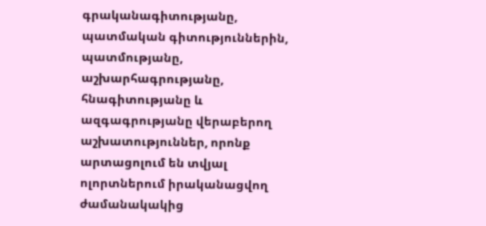գրականագիտությանը, պատմական գիտություններին, պատմությանը, աշխարհագրությանը, հնագիտությանը և ազգագրությանը վերաբերող աշխատություններ, որոնք արտացոլում են տվյալ ոլորտներում իրականացվող ժամանակակից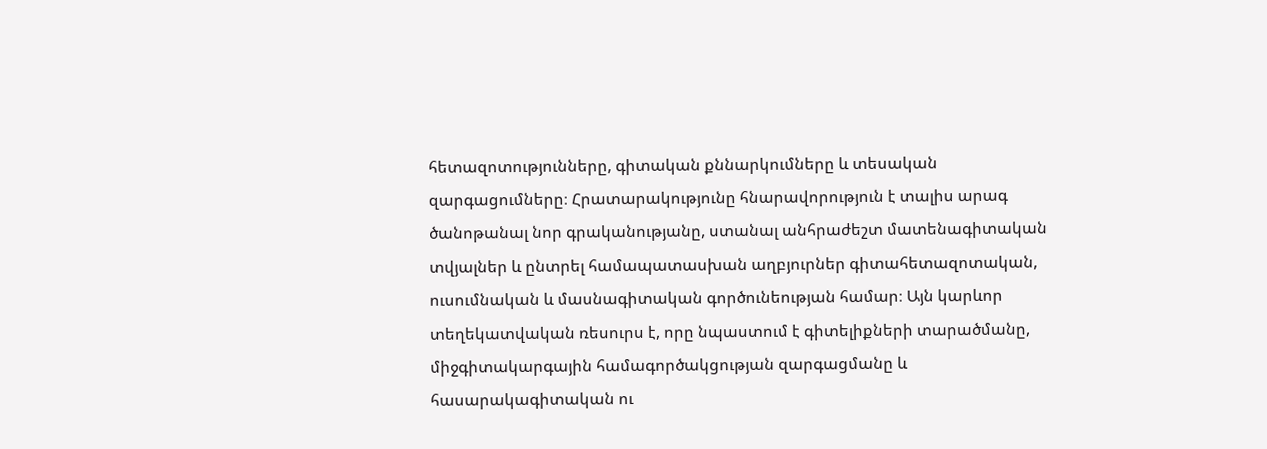հետազոտությունները, գիտական քննարկումները և տեսական զարգացումները։ Հրատարակությունը հնարավորություն է տալիս արագ ծանոթանալ նոր գրականությանը, ստանալ անհրաժեշտ մատենագիտական տվյալներ և ընտրել համապատասխան աղբյուրներ գիտահետազոտական, ուսումնական և մասնագիտական գործունեության համար։ Այն կարևոր տեղեկատվական ռեսուրս է, որը նպաստում է գիտելիքների տարածմանը, միջգիտակարգային համագործակցության զարգացմանը և հասարակագիտական ու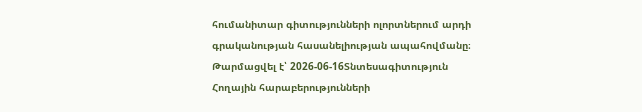հումանիտար գիտությունների ոլորտներում արդի գրականության հասանելիության ապահովմանը։
Թարմացվել է՝ 2026-06-16Տնտեսագիտություն
Հողային հարաբերությունների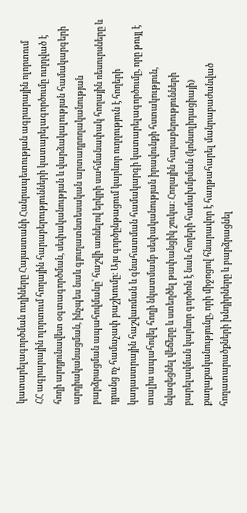կատարելագործման ուղիները Հայաստանի Հանրապետության ագրարային ոլորտում
ՀՀ ագրարային ոլորտում հողային հարաբերությունների կատարելագործումը ուղղված է հողի արդյունավետ օգտագործման, սեփականության և վարձակալության համակարգերի արդիականացման, ինչպես նաև գյուղատնտեսական արտադրողականության բարձրացման ապահովմանը՝ հաշվի առնելով երկրի սահմանափակ հողային ռեսուրսները և դրանց ոչ համաչափ բաշխումը։ Այս գործընթացում կարևոր ուղղություն է հողերի կադաստրային հաշվառման և գնահատման համակարգի կատարելագործումը, որը թույլ է տալիս ապահովել հողի նկատմամբ սեփականության իրավունքի հստակություն, նվազեցնել վեճերը և ստեղծել թափանցիկ շուկա։ Հողային հարաբերությունների բարելավման կարևոր գործոն է նաև հողերի համախմբման (կոնսոլիդացիայի) քաղաքականությունը, որի միջոցով հնարավոր է հաղթահարել մանրաբաժանված հողատարածքների խնդիրները և բարձրացնել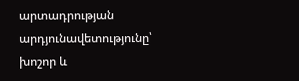արտադրության արդյունավետությունը՝ խոշոր և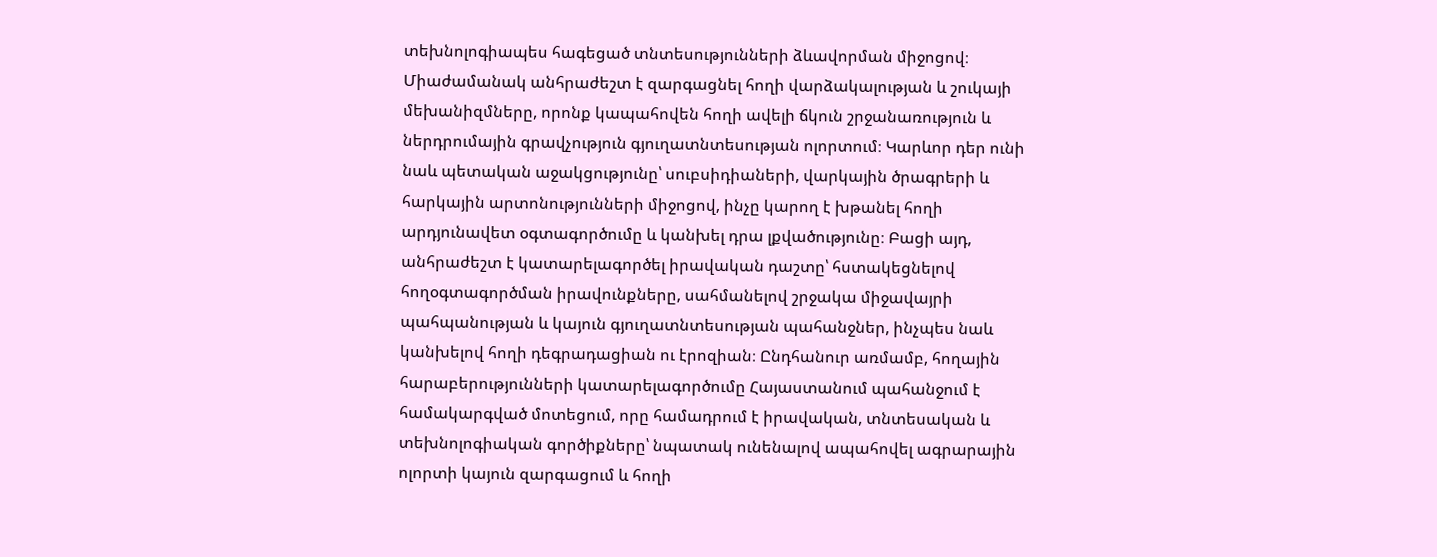տեխնոլոգիապես հագեցած տնտեսությունների ձևավորման միջոցով։ Միաժամանակ անհրաժեշտ է զարգացնել հողի վարձակալության և շուկայի մեխանիզմները, որոնք կապահովեն հողի ավելի ճկուն շրջանառություն և ներդրումային գրավչություն գյուղատնտեսության ոլորտում։ Կարևոր դեր ունի նաև պետական աջակցությունը՝ սուբսիդիաների, վարկային ծրագրերի և հարկային արտոնությունների միջոցով, ինչը կարող է խթանել հողի արդյունավետ օգտագործումը և կանխել դրա լքվածությունը։ Բացի այդ, անհրաժեշտ է կատարելագործել իրավական դաշտը՝ հստակեցնելով հողօգտագործման իրավունքները, սահմանելով շրջակա միջավայրի պահպանության և կայուն գյուղատնտեսության պահանջներ, ինչպես նաև կանխելով հողի դեգրադացիան ու էրոզիան։ Ընդհանուր առմամբ, հողային հարաբերությունների կատարելագործումը Հայաստանում պահանջում է համակարգված մոտեցում, որը համադրում է իրավական, տնտեսական և տեխնոլոգիական գործիքները՝ նպատակ ունենալով ապահովել ագրարային ոլորտի կայուն զարգացում և հողի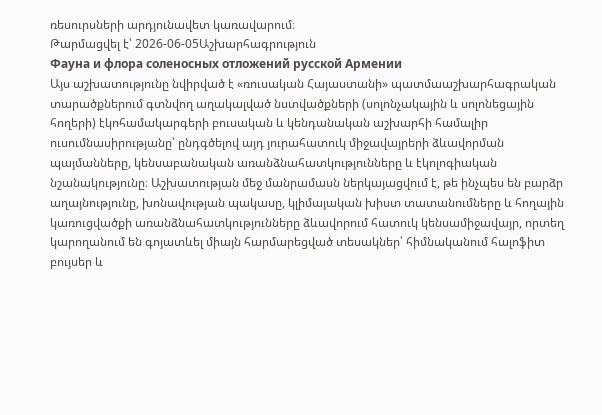ռեսուրսների արդյունավետ կառավարում։
Թարմացվել է՝ 2026-06-05Աշխարհագրություն
Фауна и флора соленосных отложений русской Армении
Այս աշխատությունը նվիրված է «ռուսական Հայաստանի» պատմաաշխարհագրական տարածքներում գտնվող աղակալված նստվածքների (սոլոնչակային և սոլոնեցային հողերի) էկոհամակարգերի բուսական և կենդանական աշխարհի համալիր ուսումնասիրությանը՝ ընդգծելով այդ յուրահատուկ միջավայրերի ձևավորման պայմանները, կենսաբանական առանձնահատկությունները և էկոլոգիական նշանակությունը։ Աշխատության մեջ մանրամասն ներկայացվում է, թե ինչպես են բարձր աղայնությունը, խոնավության պակասը, կլիմայական խիստ տատանումները և հողային կառուցվածքի առանձնահատկությունները ձևավորում հատուկ կենսամիջավայր, որտեղ կարողանում են գոյատևել միայն հարմարեցված տեսակներ՝ հիմնականում հալոֆիտ բույսեր և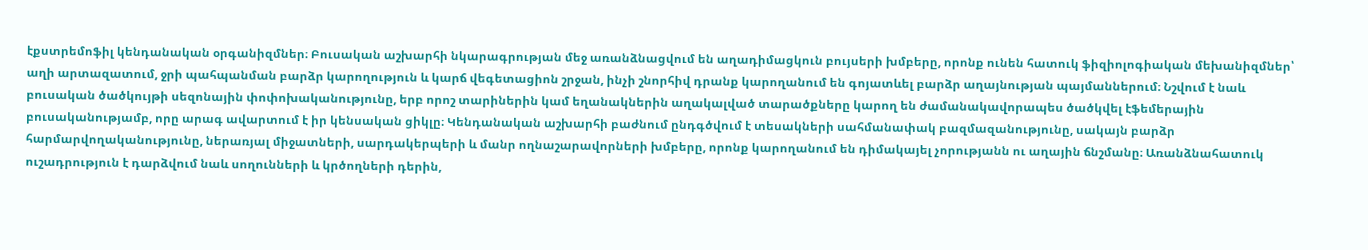էքստրեմոֆիլ կենդանական օրգանիզմներ։ Բուսական աշխարհի նկարագրության մեջ առանձնացվում են աղադիմացկուն բույսերի խմբերը, որոնք ունեն հատուկ ֆիզիոլոգիական մեխանիզմներ՝ աղի արտազատում, ջրի պահպանման բարձր կարողություն և կարճ վեգետացիոն շրջան, ինչի շնորհիվ դրանք կարողանում են գոյատևել բարձր աղայնության պայմաններում։ Նշվում է նաև բուսական ծածկույթի սեզոնային փոփոխականությունը, երբ որոշ տարիներին կամ եղանակներին աղակալված տարածքները կարող են ժամանակավորապես ծածկվել էֆեմերային բուսականությամբ, որը արագ ավարտում է իր կենսական ցիկլը։ Կենդանական աշխարհի բաժնում ընդգծվում է տեսակների սահմանափակ բազմազանությունը, սակայն բարձր հարմարվողականությունը, ներառյալ միջատների, սարդակերպերի և մանր ողնաշարավորների խմբերը, որոնք կարողանում են դիմակայել չորությանն ու աղային ճնշմանը։ Առանձնահատուկ ուշադրություն է դարձվում նաև սողունների և կրծողների դերին,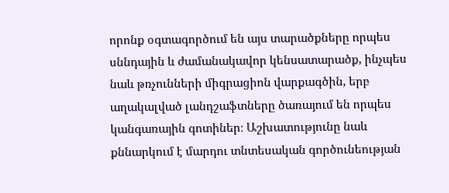որոնք օգտագործում են այս տարածքները որպես սննդային և ժամանակավոր կենսատարածք, ինչպես նաև թռչունների միգրացիոն վարքագծին, երբ աղակալված լանդշաֆտները ծառայում են որպես կանգառային գոտիներ։ Աշխատությունը նաև քննարկում է մարդու տնտեսական գործունեության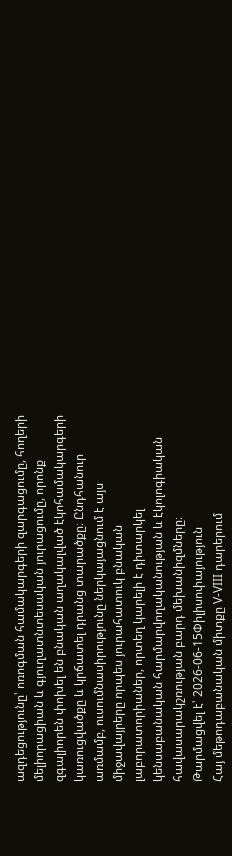ազդեցությունը՝ ոռոգման համակարգերի զարգացումը, հողերի մելիորացիան և գյուղատնտեսական յուրացումը, որոնք զգալիորեն փոխել են բնական աղակալված էկոհամակարգերի կառուցվածքը և կրճատել դրանց տարածքը։ Ընդհանուր առմամբ, ուսումնասիրությունը ներկայացնում է այս միջավայրերը որպես յուրահատուկ բնական լաբորատորիաներ, որտեղ կարելի է դիտարկել կենսաբանական հարմարվողականության և էկոլոգիական հավասարակշռության բարդ մեխանիզմները։
Թարմացվել է՝ 2026-06-15Փիլիսոփայություն
Հայ մեթոդաբանական միտքը V-VIII դարերում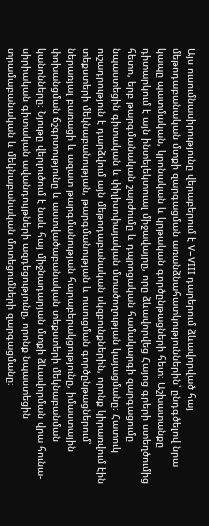Այս ուսումնասիրությունը վերաբերում է V–VIII դարերում ձևավորված հայ մեթոդաբանական մտքի զարգացման առանձնահատկություններին՝ ընդգծելով նրա կապը պատմական, կրոնական և կրթական գործընթացների հետ։ Աշխատանքը դիտարկում է այն ինտելեկտուալ միջավայրը, որը ձևավորվեց Հայոց գրերի ստեղծումից հետո, երբ թարգմանական շարժումը և դպրոցական համակարգի զարգացումը նպաստեցին գիտական և փիլիսոփայական մտածողության կայացմանը։ Հատուկ ուշադրություն է դարձվում այն մեթոդաբանական սկզբունքներին, որոնք կիրառվում էին տեքստերի մեկնաբանության, թարգմանության և ուսուցման գործընթացներում՝ ներառյալ բառացի և ազատ թարգմանության հարաբերակցությունը, իմաստային փոխանցման ճշգրտությունը և աստվածաբանական տեքստերի մեկնաբանման կանոնները։ Նյութը վերլուծում է նաև հայ միջնադարյան մտքի ձևավորման վրա հունա-սիրիական գիտական ավանդույթների ազդեցությունը, որոնք նպաստեցին տրամաբանական և մեկնաբանական մոտեցումների զարգացմանը։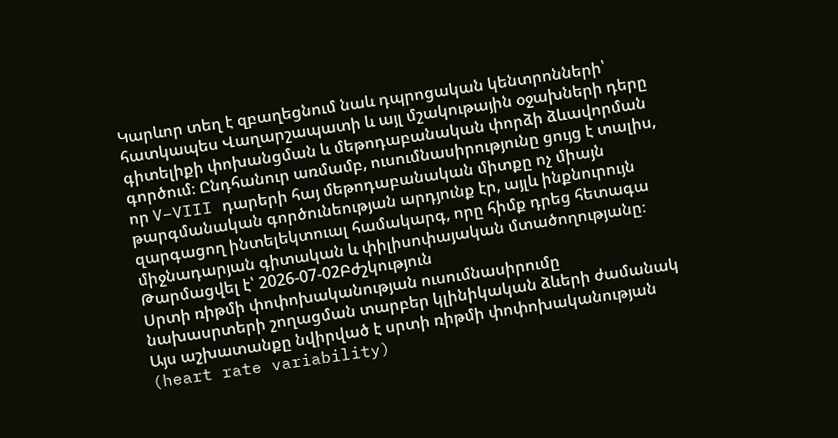Կարևոր տեղ է զբաղեցնում նաև դպրոցական կենտրոնների՝ հատկապես Վաղարշապատի և այլ մշակութային օջախների դերը գիտելիքի փոխանցման և մեթոդաբանական փորձի ձևավորման գործում։ Ընդհանուր առմամբ, ուսումնասիրությունը ցույց է տալիս, որ V–VIII դարերի հայ մեթոդաբանական միտքը ոչ միայն թարգմանական գործունեության արդյունք էր, այլև ինքնուրույն զարգացող ինտելեկտուալ համակարգ, որը հիմք դրեց հետագա միջնադարյան գիտական և փիլիսոփայական մտածողությանը։
Թարմացվել է՝ 2026-07-02Բժշկություն
Սրտի ռիթմի փոփոխականության ուսումնասիրումը նախասրտերի շողացման տարբեր կլինիկական ձևերի ժամանակ
Այս աշխատանքը նվիրված է սրտի ռիթմի փոփոխականության (heart rate variability)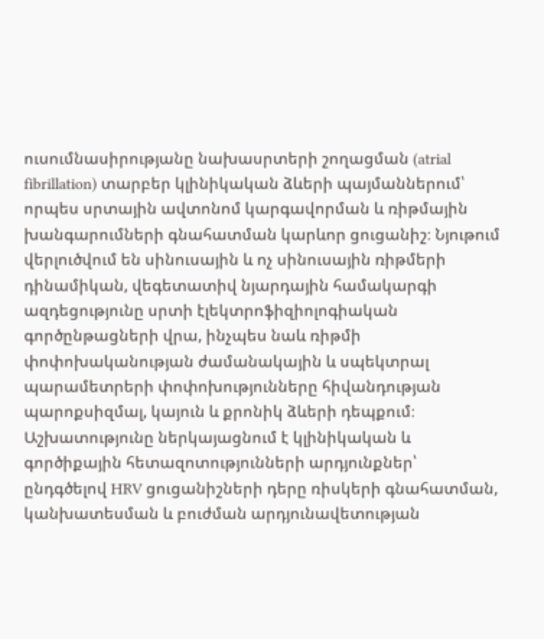ուսումնասիրությանը նախասրտերի շողացման (atrial fibrillation) տարբեր կլինիկական ձևերի պայմաններում՝ որպես սրտային ավտոնոմ կարգավորման և ռիթմային խանգարումների գնահատման կարևոր ցուցանիշ։ Նյութում վերլուծվում են սինուսային և ոչ սինուսային ռիթմերի դինամիկան, վեգետատիվ նյարդային համակարգի ազդեցությունը սրտի էլեկտրոֆիզիոլոգիական գործընթացների վրա, ինչպես նաև ռիթմի փոփոխականության ժամանակային և սպեկտրալ պարամետրերի փոփոխությունները հիվանդության պարոքսիզմալ, կայուն և քրոնիկ ձևերի դեպքում։ Աշխատությունը ներկայացնում է կլինիկական և գործիքային հետազոտությունների արդյունքներ՝ ընդգծելով HRV ցուցանիշների դերը ռիսկերի գնահատման, կանխատեսման և բուժման արդյունավետության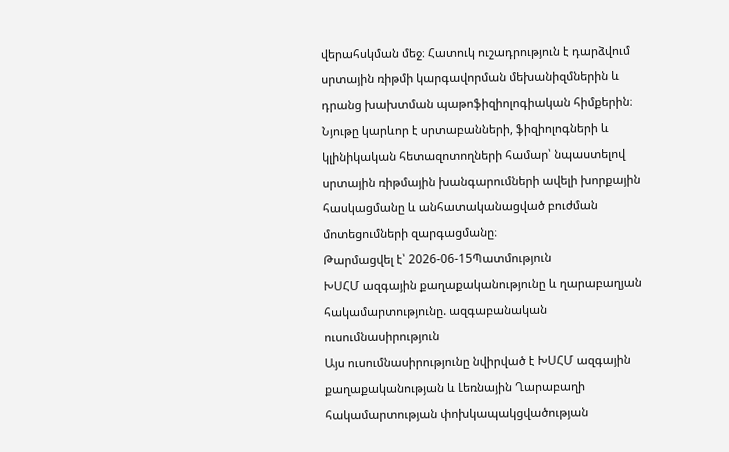վերահսկման մեջ։ Հատուկ ուշադրություն է դարձվում սրտային ռիթմի կարգավորման մեխանիզմներին և դրանց խախտման պաթոֆիզիոլոգիական հիմքերին։ Նյութը կարևոր է սրտաբանների, ֆիզիոլոգների և կլինիկական հետազոտողների համար՝ նպաստելով սրտային ռիթմային խանգարումների ավելի խորքային հասկացմանը և անհատականացված բուժման մոտեցումների զարգացմանը։
Թարմացվել է՝ 2026-06-15Պատմություն
ԽՍՀՄ ազգային քաղաքականությունը և ղարաբաղյան հակամարտությունը. ազգաբանական ուսումնասիրություն
Այս ուսումնասիրությունը նվիրված է ԽՍՀՄ ազգային քաղաքականության և Լեռնային Ղարաբաղի հակամարտության փոխկապակցվածության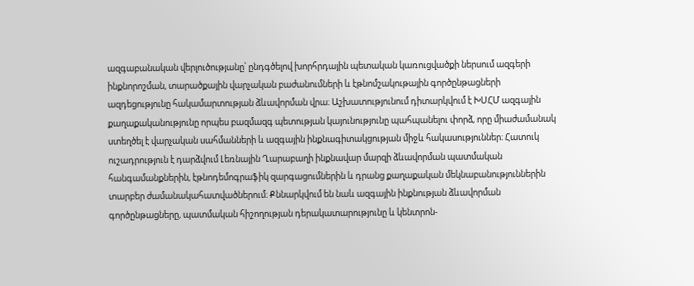ազգաբանական վերլուծությանը՝ ընդգծելով խորհրդային պետական կառուցվածքի ներսում ազգերի ինքնորոշման, տարածքային վարչական բաժանումների և էթնոմշակութային գործընթացների ազդեցությունը հակամարտության ձևավորման վրա։ Աշխատությունում դիտարկվում է ԽՍՀՄ ազգային քաղաքականությունը որպես բազմազգ պետության կայունությունը պահպանելու փորձ, որը միաժամանակ ստեղծել է վարչական սահմանների և ազգային ինքնագիտակցության միջև հակասություններ։ Հատուկ ուշադրություն է դարձվում Լեռնային Ղարաբաղի ինքնավար մարզի ձևավորման պատմական հանգամանքներին, էթնոդեմոգրաֆիկ զարգացումներին և դրանց քաղաքական մեկնաբանություններին տարբեր ժամանակահատվածներում։ Քննարկվում են նաև ազգային ինքնության ձևավորման գործընթացները, պատմական հիշողության դերակատարությունը և կենտրոն-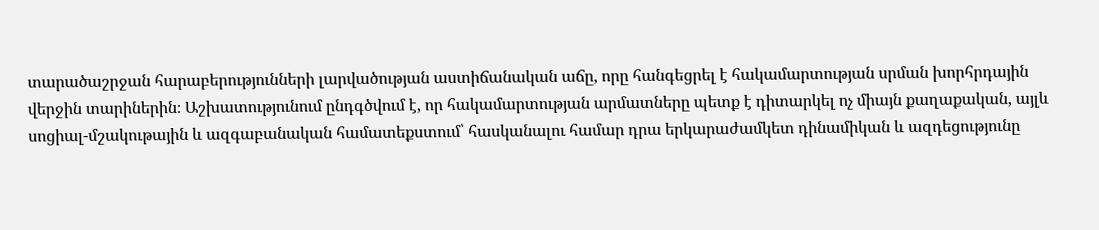տարածաշրջան հարաբերությունների լարվածության աստիճանական աճը, որը հանգեցրել է հակամարտության սրման խորհրդային վերջին տարիներին։ Աշխատությունում ընդգծվում է, որ հակամարտության արմատները պետք է դիտարկել ոչ միայն քաղաքական, այլև սոցիալ-մշակութային և ազգաբանական համատեքստում՝ հասկանալու համար դրա երկարաժամկետ դինամիկան և ազդեցությունը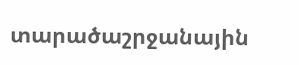տարածաշրջանային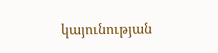կայունության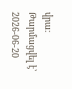վրա։
Թարմացվել է՝ 2026-06-20